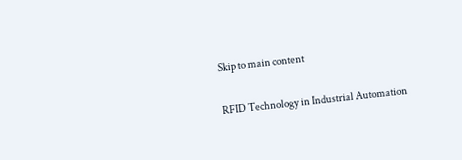Skip to main content

RFID Technology in Industrial Automation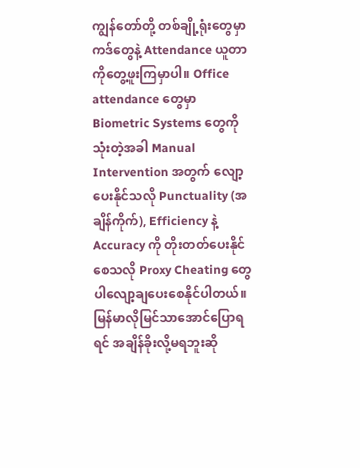ကျွန်တော်တို့ တစ်ချို့ရုံး‌တွေမှာ ကဒ်တွေနဲ့ Attendance ယူတာကိုတွေ့ဖူးကြမှာပါ။ Office attendance တွေမှာ Biometric Systems တွေကိုသုံးတဲ့အခါ Manual Intervention အတွက် လျော့ပေးနိုင်သလို Punctuality (အချိန်ကိုက်), Efficiency နဲ့ Accuracy ကို တိုးတတ်ပေးနိုင်စေသလို Proxy Cheating တွေပါလျော့ချပေးစေနိုင်ပါတယ်။ မြန်မာလိုမြင်သာအောင်ပြောရရင် အချိန်ခိုးလို့မရဘူးဆို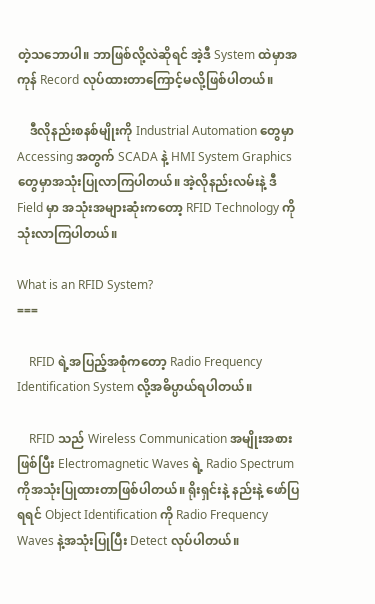တဲ့သဘောပါ။ ဘာဖြစ်လို့လဲဆိုရင် အဲ့ဒီ System ထဲမှာအကုန် Record လုပ်ထားတာကြောင့်မလို့ဖြစ်ပါတယ်။

    ဒီလိုနည်းစနစ်မျိုး‌ကို Industrial Automation တွေမှာ Accessing အတွက် SCADA နဲ့ HMI System Graphics တွေမှာအသုံးပြုလာကြပါတယ်။ အဲ့လိုနည်းလမ်းနဲ့ ဒီ Field မှာ အသုံးအများဆုံးကတော့ RFID Technology ကိုသုံးလာကြပါတယ်။

What is an RFID System?
===

    RFID ရဲ့အပြည့်အစုံကတော့ Radio Frequency Identification System လို့အဓိပ္ပာယ်ရပါတယ်။

    RFID သည် Wireless Communication အမျိုးအစားဖြစ်ပြီး Electromagnetic Waves ရဲ့ Radio Spectrum ကိုအသုံးပြုထားတာဖြစ်ပါတယ်။ ရိုးရှင်းနဲ့ နည်းနဲ့ ဖော်ပြရရင် Object Identification ကို Radio Frequency Waves နဲ့အသုံးပြုပြီး Detect လုပ်ပါတယ်။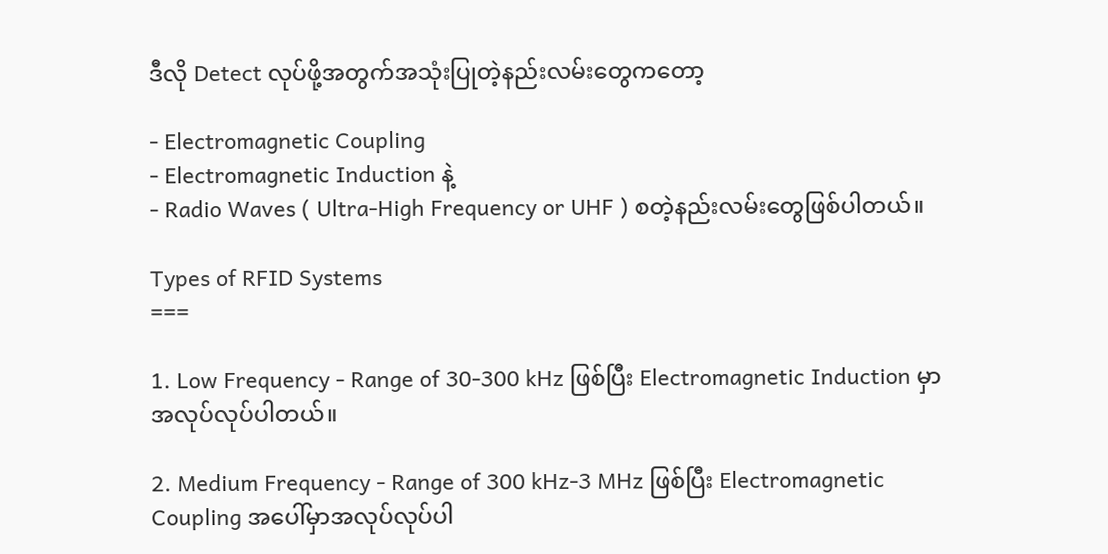ဒီလို Detect လုပ်ဖို့အတွက်အသုံးပြုတဲ့နည်းလမ်းတွေကတော့

- Electromagnetic Coupling
- Electromagnetic Induction နဲ့
- Radio Waves ( Ultra-High Frequency or UHF ) စတဲ့နည်းလမ်းတွေဖြစ်ပါတယ်။

Types of RFID Systems
===

1. Low Frequency - Range of 30-300 kHz ဖြစ်ပြီး Electromagnetic Induction မှာအလုပ်လုပ်ပါတယ်။

2. Medium Frequency - Range of 300 kHz-3 MHz ဖြစ်ပြီး Electromagnetic Coupling အပေါ်မှာအလုပ်လုပ်ပါ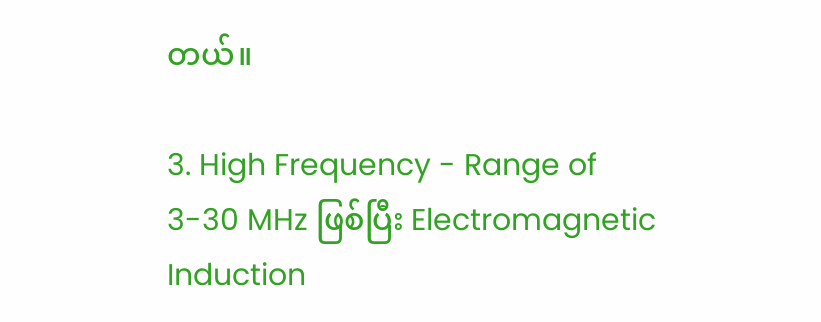တယ်။

3. High Frequency - Range of 3-30 MHz ဖြစ်ပြီး Electromagnetic Induction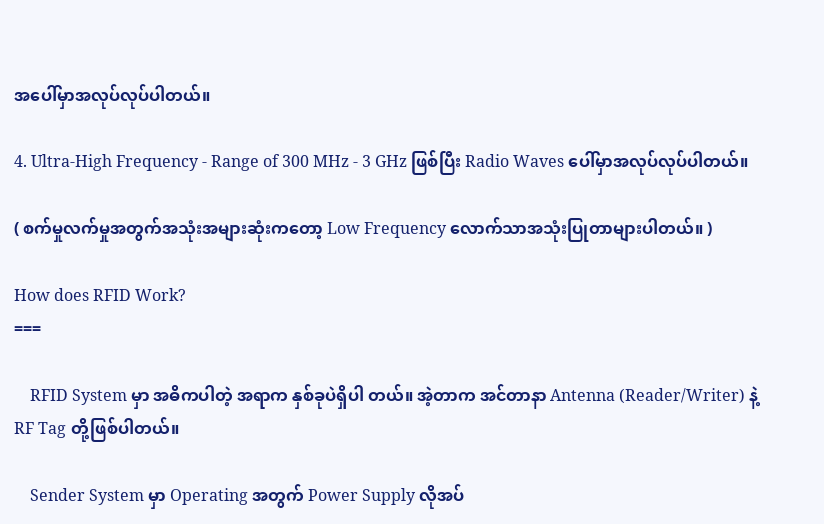အပေါ်မှာအလုပ်လုပ်ပါတယ်။

4. Ultra-High Frequency - Range of 300 MHz - 3 GHz ဖြစ်ပြီး Radio Waves ပေါ်မှာအလုပ်လုပ်ပါတယ်။

( စက်မှုလက်မှုအတွက်အသုံးအများဆုံးကတော့ Low Frequency လောက်သာအသုံးပြုတာများပါတယ်။ )

How does RFID Work?
===

    RFID System မှာ အဓိကပါတဲ့ အရာက နှစ်ခုပဲရှိပါ တယ်။ အဲ့တာက အင်တာနာ Antenna (Reader/Writer) နဲ့ RF Tag တို့ဖြစ်ပါတယ်။

    Sender System မှာ Operating အတွက် Power Supply လိုအပ်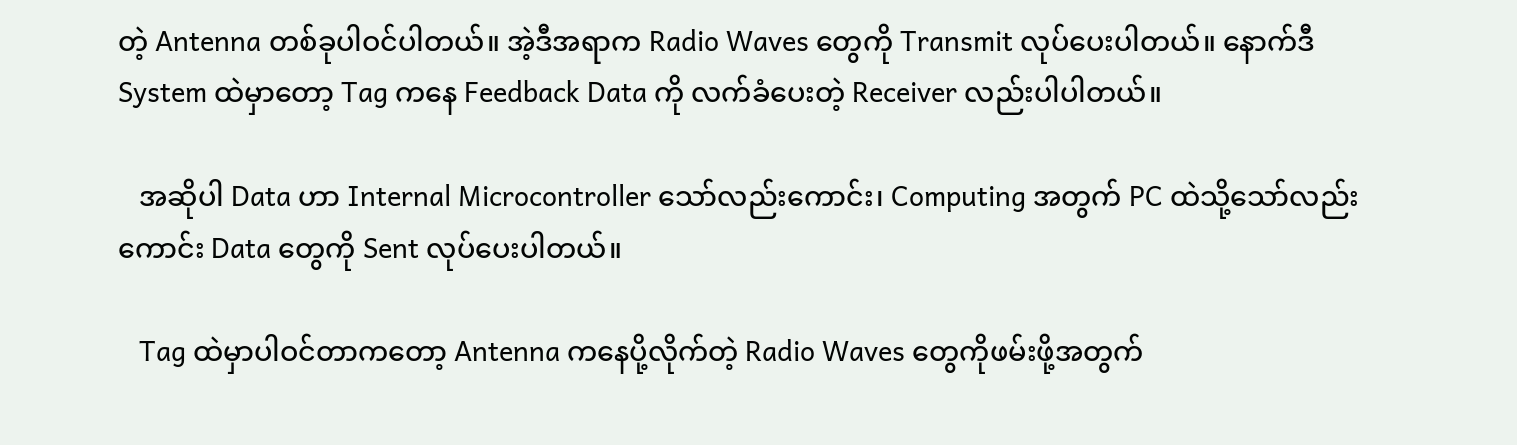တဲ့ Antenna တစ်ခုပါဝင်ပါတယ်။ အဲ့ဒီအရာက Radio Waves တွေကို Transmit လုပ်ပေးပါတယ်။ နောက်ဒီ System ထဲမှာတော့ Tag ကနေ Feedback Data ကို လက်ခံပေးတဲ့ Receiver လည်းပါပါတယ်။

   အ‌ဆိုပါ Data ဟာ Internal Microcontroller သော်လည်းကောင်း၊ Computing အတွက် PC ထဲသို့သော်လည်းကောင်း Data တွေကို Sent လုပ်ပေးပါတယ်။

   Tag ထဲမှာပါဝင်တာကတော့ Antenna ကနေပို့လိုက်တဲ့ Radio Waves တွေကိုဖမ်းဖို့အတွက်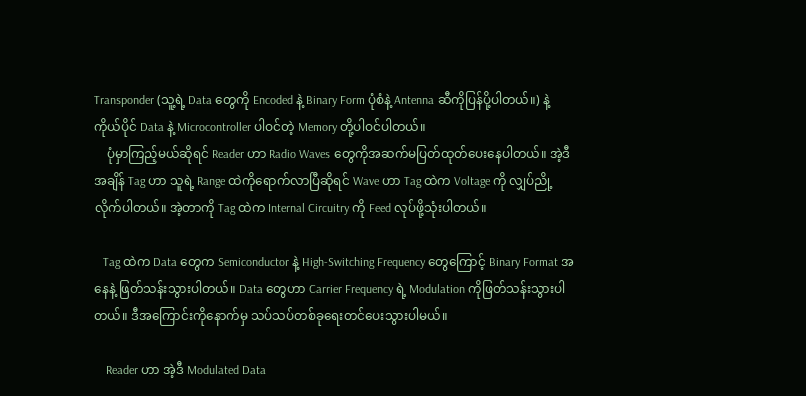Transponder (သူ့ရဲ့ Data တွေကို Encoded နဲ့ Binary Form ပုံစံနဲ့ Antenna ဆီကိုပြန်ပို့ပါတယ်။) နဲ့ ကိုယ်ပိုင် Data နဲ့ Microcontroller ပါဝင်တဲ့ Memory တို့ပါဝင်ပါတယ်။
    ပုံမှာကြည့်မယ်ဆိုရင် Reader ဟာ Radio Waves တွေကိုအဆက်မပြတ်ထုတ်ပေးနေပါတယ်။ အဲ့ဒီအချိန် Tag ဟာ သူရဲ့ Range ထဲကိုရောက်လာပြီဆိုရင် Wave ဟာ Tag ထဲက Voltage ကို လျှပ်ညို့လိုက်ပါတယ်။ အဲ့တာကို Tag ထဲက Internal Circuitry ကို Feed လုပ်ဖို့သုံးပါတယ်။

   Tag ထဲက Data တွေက Semiconductor နဲ့ High-Switching Frequency တွေကြောင့် Binary Format အနေနဲ့ ဖြတ်သန်းသွားပါတယ်။ Data တွေဟာ Carrier Frequency ရဲ့ Modulation ကိုဖြတ်သန်းသွားပါတယ်။ ဒီအကြောင်း‌ကိုနောက်မှ သပ်သပ်တစ်ခုရေးတင်ပေးသွားပါမယ်။

    Reader ဟာ အဲ့ဒီ Modulated Data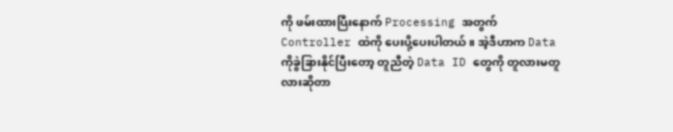ကို ဖမ်းထားပြီးနောက် Processing အတွက် Controller ထဲကို ပေးပို့ပေးပါတယ်။ အဲ့ဒီဟာက Data ကိုခွဲခြားနိုင်ပြီးတော့ တူညီတဲ့ Data ID တွေကို တူလားမတူလားဆိုတာ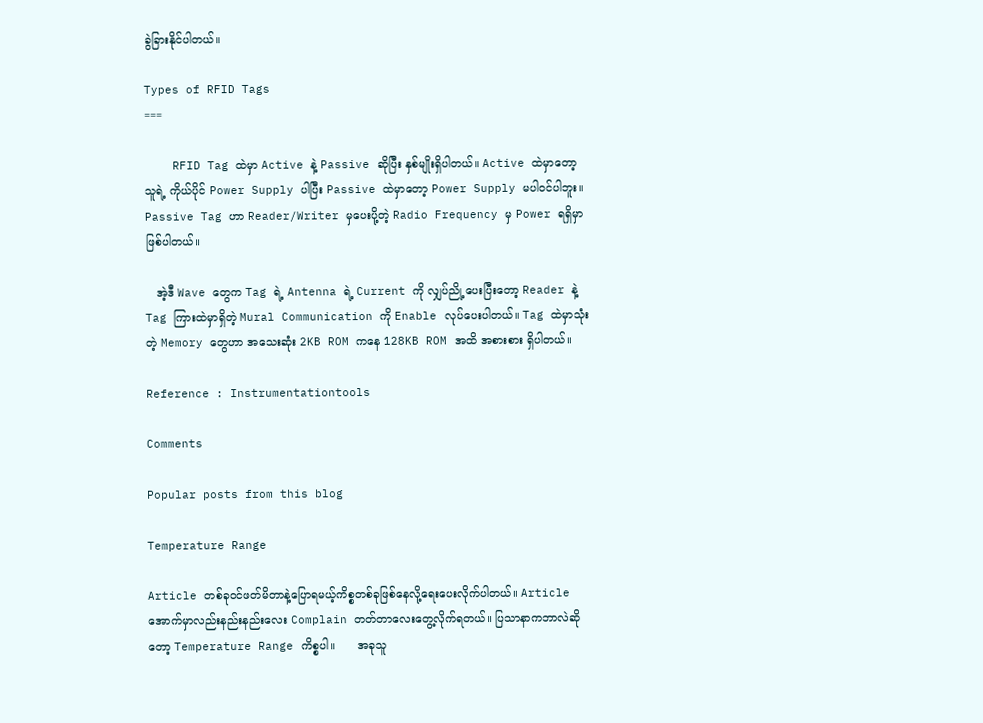ခွဲခြားနိုင်ပါတယ်။

Types of RFID Tags
===

    RFID Tag ထဲမှာ Active နဲ့ Passive ဆိုပြီး နှစ်မျိုးရှိပါတယ်။ Active ထဲမှာတော့ သူရဲ့ ကိုယ်ပိုင် Power Supply ပါပြီး Passive ထဲမှာတော့ Power Supply မပါဝင်ပါဘူး။ Passive Tag ဟာ Reader/Writer မှပေးပို့တဲ့ Radio Frequency မှ Power ရရှိမှာဖြစ်ပါတယ်။

   အဲ့ဒီ Wave တွေက Tag ရဲ့ Antenna ရဲ့ Current ကို လျှပ်ညို့ပေးပြီးတော့ Reader နဲ့ Tag ကြားထဲမှာရှိတဲ့ Mural Communication ကို Enable လုပ်ပေးပါတယ်။ Tag ထဲမှာသုံးတဲ့ Memory တွေဟာ အသေးဆုံး 2KB ROM ကနေ 128KB ROM အထိ အစားစား ရှိပါတယ်။

Reference : Instrumentationtools

Comments

Popular posts from this blog

Temperature Range

Article တစ်ခုဝင်ဖတ်မိတာနဲ့ပြောရမယ့်ကိစ္စတစ်ခုဖြစ်နေလို့ရေးပေးလိုက်ပါတယ်။ Article အောက်မှာလည်းနည်းနည်းလေး Complain တတ်တာလေးတွေ့လိုက်ရတယ်။ ပြသာနာကဘာလဲဆိုတော့ Temperature Range ကိစ္စပါ။      အခုသူ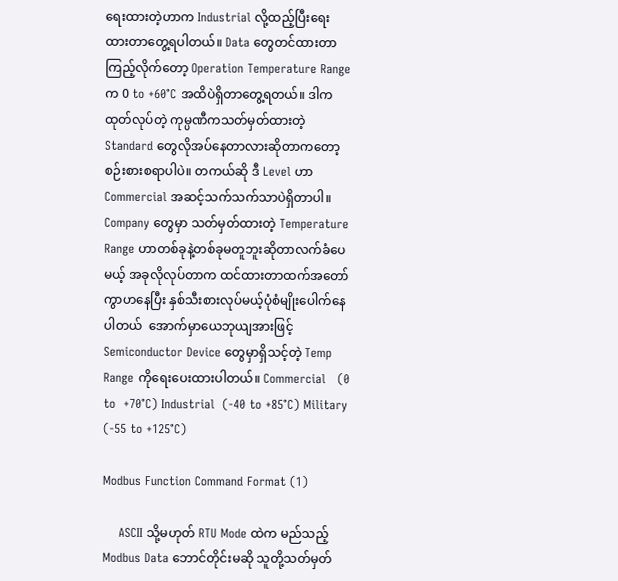ရေးထားတဲ့ဟာက Industrial လို့ထည့်ပြီးရေးထားတာတွေ့ရပါတယ်။ Data တွေတင်ထားတာကြည့်လိုက်တော့ Operation Temperature Range က 0 to +60°C အထိပဲရှိတာတွေ့ရတယ်။ ဒါကထုတ်လုပ်တဲ့ ကုမ္ပဏီကသတ်မှတ်ထားတဲ့ Standard တွေလိုအပ်နေတာလားဆိုတာကတော့စဉ်းစားစရာပါပဲ။ တကယ်ဆို ဒီ Level ဟာ Commercial အဆင့်သက်သက်သာပဲရှိတာပါ။ Company တွေမှာ သတ်မှတ်ထားတဲ့ Temperature Range ဟာတစ်ခုနဲ့တစ်ခုမတူဘူးဆိုတာလက်ခံပေမယ့် အခုလိုလုပ်တာက ထင်ထားတာထက်အတော်ကွာဟနေပြီး နှစ်သီးစားလုပ်မယ့်ပုံစံမျိုးပေါက်နေပါတယ်  အောက်မှာယေဘုယျအားဖြင့် Semiconductor Device တွေမှာရှိသင့်တဲ့ Temp Range ကိုရေးပေးထားပါတယ်။ Commercial   (0 to  +70°C) Industrial  (-40 to +85°C) Military  (-55 to +125°C)

Modbus Function Command Format (1)

    ASCII သို့မဟုတ် RTU Mode ထဲက မည်သည့် Modbus Data ဘောင်တိုင်းမဆို သူတို့သတ်မှတ်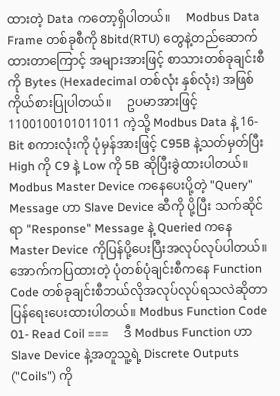ထားတဲ့ Data ကတော့ရှိပါတယ်။     Modbus Data Frame တစ်ခုစီကို 8bitd(RTU) တွေနဲ့တည်ဆောက်ထားတာကြောင့် အများအားဖြင့် စာသားတစ်ခုချင်းစီကို Bytes (Hexadecimal တစ်လုံး နှစ်လုံး) အဖြစ်ကိုယ်စားပြုပါတယ်။     ဥပမာအားဖြင့် 1100100101011011 ကဲ့သို့ Modbus Data နဲ့ 16-Bit စကားလုံးကို ပုံမှန်အားဖြင့် C95B နဲ့သတ်မှတ်ပြီး High ကို C9 နဲ့ Low ကို 5B ဆိုပြီးခွဲထားပါတယ်။     Modbus Master Device ကနေပေးပို့တဲ့ "Query" Message ဟာ Slave Device ဆီကို ပို့ပြီး သက်ဆိုင်ရာ "Response" Message နဲ့ Queried ကနေ Master Device ကိုပြန်ပို့ပေးပြီးအလုပ်လုပ်ပါတယ်။    အောက်‌ကပြထားတဲ့ ပုံတစ်ပုံချင်းစီကနေ Function Code တစ်ခုချင်းစီဘယ်လိုအလုပ်လုပ်ရ‌သလဲဆိုတာပြန်ရေးပေးထားပါတယ်။ Modbus Function Code 01- Read Coil ===     ဒီ Modbus Function ဟာ Slave Device နဲ့အတူသူ့ရဲ့ Discrete Outputs ("Coils") ကို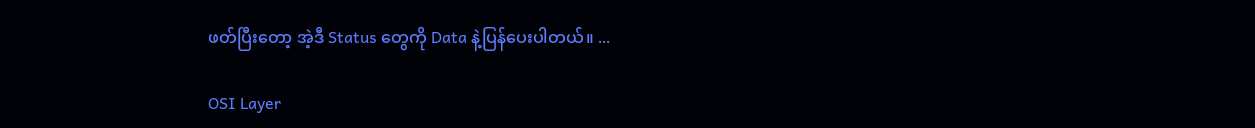ဖတ်ပြီးတော့ အဲ့ဒီ Status တွေကို Data နဲ့ပြန်ပေးပါတယ်။ ...

OSI Layer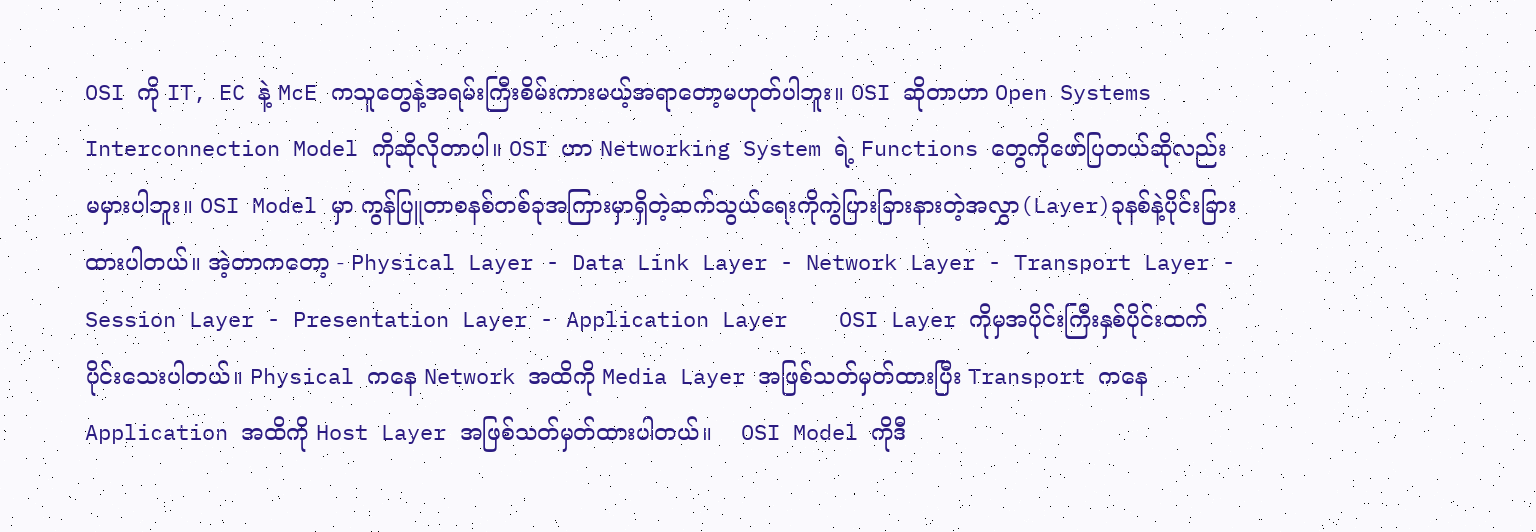OSI ကို IT, EC နဲ့ McE ကသူတွေနဲ့အရမ်းကြီးစိမ်းကားမယ့်အရာတော့မဟုတ်ပါဘူး။ OSI ဆိုတာဟာ Open Systems Interconnection Model ကိုဆိုလိုတာပါ။ OSI ဟာ Networking System ရဲ့ Functions တွေကိုဖော်ပြတယ်ဆိုလည်းမမှားပါဘူး။ OSI Model မှာ ကွန်ပြူတာစနစ်တစ်ခုအကြားမှာရှိတဲ့ဆက်သွယ်ရေးကိုကွဲပြားခြားနားတဲ့အလွှာ(Layer)ခုနစ်နဲ့ပိုင်းခြားထားပါတယ်။ အဲ့တာကတော့ - Physical Layer - Data Link Layer - Network Layer - Transport Layer - Session Layer - Presentation Layer - Application Layer    OSI Layer ကိုမှအပိုင်းကြီးနှစ်ပိုင်းထက်ပိုင်းသေးပါတယ်။ Physical ကနေ Network အထိကို Media Layer အဖြစ်သတ်မှတ်ထားပြီး Transport ကနေ Application အထိကို Host Layer အဖြစ်သတ်မှတ်ထားပါတယ်။    OSI Model ကိုဒီ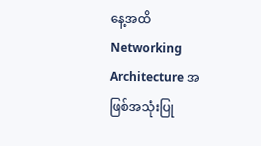နေ့အထိ Networking Architecture အဖြစ်အသုံးပြု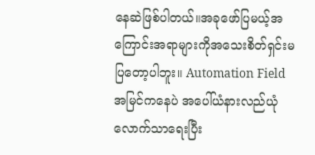နေ‌ဆဲဖြစ်ပါတယ်။အခုဖော်ပြမယ့်အကြောင်းအရာများကိုအသေးစိတ်ရှင်းမပြတော့ပါဘူး။ Automation Field အမြင်ကနေပဲ အပေါ်ယံနား‌လည်ယုံလောက်သာရေးပြီး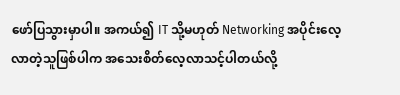ဖော်ပြသွားမှာပါ။ အကယ်၍ IT သို့မဟုတ် Networking အပိုင်းလေ့လာတဲ့သူဖြစ်ပါက အသေးစိတ်လေ့လာသင့်ပါတယ်လို့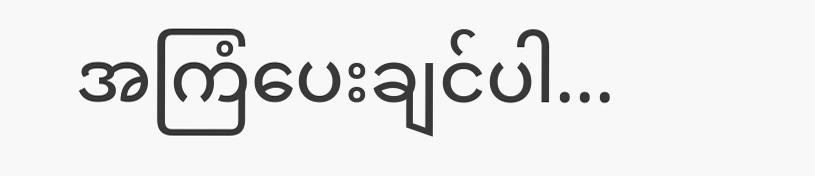အကြံပေးချင်ပါ...